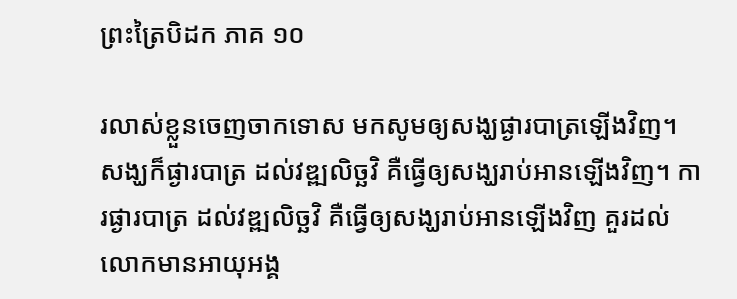ព្រះត្រៃបិដក ភាគ ១០

រលាស់ខ្លួនចេញចាកទោស មកសូមឲ្យសង្ឃផ្ងារបាត្រឡើងវិញ។ សង្ឃក៏ផ្ងារបាត្រ ដល់វឌ្ឍលិច្ឆវិ គឺធ្វើឲ្យសង្ឃរាប់អានឡើងវិញ។ ការផ្ងារបាត្រ ដល់វឌ្ឍលិច្ឆវិ គឺធ្វើឲ្យសង្ឃរាប់អានឡើងវិញ គួរដល់លោកមានអាយុអង្គ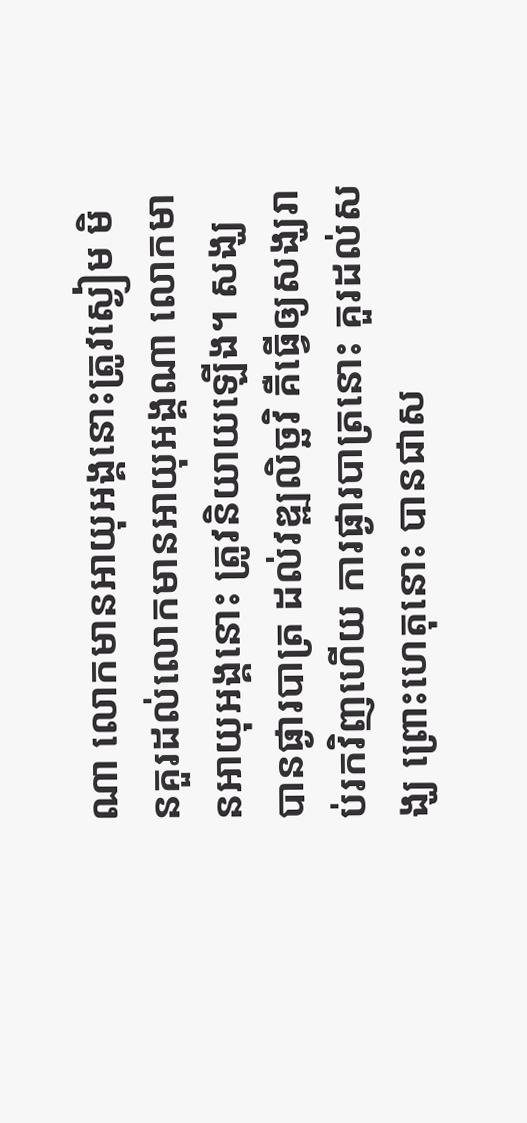ណា លោកមានអាយុអង្គនោះត្រូវស្ងៀម មិនគួរដល់លោកមានអាយុអង្គណា លោកមានអាយុអង្គនោះ ត្រូវនិយាយឡើង។ សង្ឃបានផ្ងារបាត្រ ដល់វឌ្ឍលិច្ឆវិ គឺធ្វើឲ្យសង្ឃរាប់រកវិញហើយ ការផ្ងារបាត្រនោះ គួរដល់សង្ឃ ព្រោះហេតុនោះ បានជាស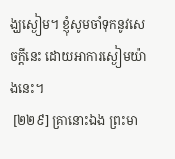ង្ឃស្ងៀម។ ខ្ញុំសូមចាំទុកនូវសេចក្តីនេះ ដោយអាការស្ងៀមយ៉ាងនេះ។
 [២២៩] គ្រានោះឯង ព្រះមា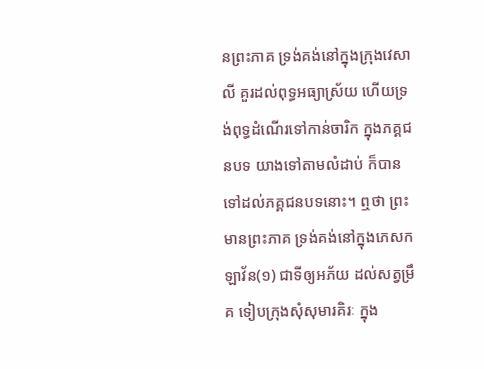នព្រះភាគ ទ្រង់គង់នៅក្នុងក្រុងវេសាលី គួរដល់ពុទ្ធអធ្យាស្រ័យ ហើយទ្រង់ពុទ្ធដំណើរទៅកាន់ចារិក ក្នុងភគ្គជនបទ យាងទៅតាមលំដាប់ ក៏បានទៅដល់ភគ្គជនបទនោះ។ ឮថា ព្រះមានព្រះភាគ ទ្រង់គង់នៅក្នុងភេសកឡាវ័ន(១) ជាទីឲ្យអភ័យ ដល់សត្វម្រឹគ ទៀបក្រុងសុំសុមារគិរៈ ក្នុង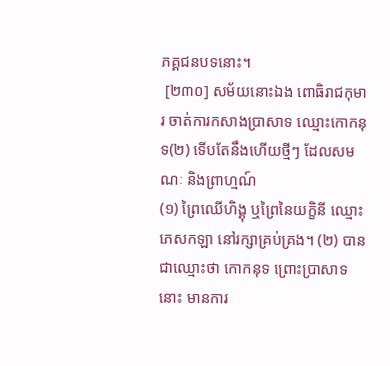ភគ្គជនបទនោះ។
 [២៣០] សម័យនោះឯង ពោធិរាជកុមារ ចាត់ការកសាងប្រាសាទ ឈ្មោះកោកនុទ(២) ទើបតែនឹងហើយថ្មីៗ ដែលសមណៈ និងព្រាហ្មណ៍
(១) ព្រៃឈើហិង្គុ ឬព្រៃនៃយក្ខិនី ឈ្មោះភេសកឡា នៅរក្សាគ្រប់គ្រង។ (២) បានជាឈ្មោះថា កោកនុទ ព្រោះប្រាសាទនោះ មានការ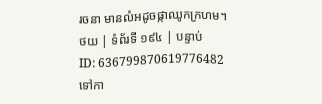រចនា មានលំអដូចផ្កាឈូកក្រហម។
ថយ | ទំព័រទី ១៩៤ | បន្ទាប់
ID: 636799870619776482
ទៅកា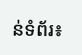ន់ទំព័រ៖